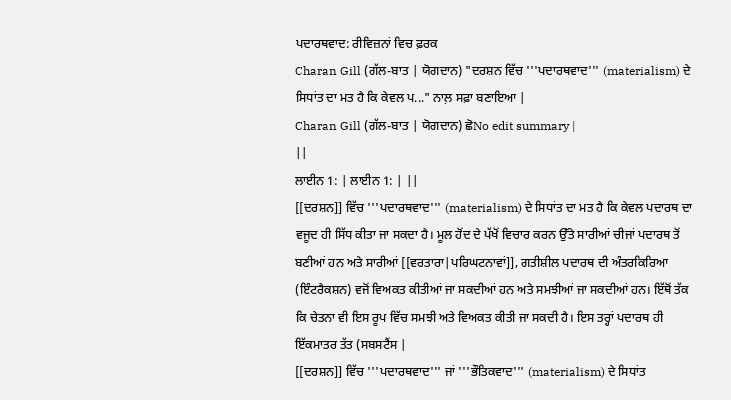ਪਦਾਰਥਵਾਦ: ਰੀਵਿਜ਼ਨਾਂ ਵਿਚ ਫ਼ਰਕ
Charan Gill (ਗੱਲ-ਬਾਤ | ਯੋਗਦਾਨ) "ਦਰਸ਼ਨ ਵਿੱਚ '''ਪਦਾਰਥਵਾਦ''' (materialism) ਦੇ ਸਿਧਾਂਤ ਦਾ ਮਤ ਹੈ ਕਿ ਕੇਵਲ ਪ..." ਨਾਲ਼ ਸਫ਼ਾ ਬਣਾਇਆ |
Charan Gill (ਗੱਲ-ਬਾਤ | ਯੋਗਦਾਨ) ਛੋNo edit summary |
||
ਲਾਈਨ 1: | ਲਾਈਨ 1: | ||
[[ਦਰਸ਼ਨ]] ਵਿੱਚ '''ਪਦਾਰਥਵਾਦ''' (materialism) ਦੇ ਸਿਧਾਂਤ ਦਾ ਮਤ ਹੈ ਕਿ ਕੇਵਲ ਪਦਾਰਥ ਦਾ ਵਜੂਦ ਹੀ ਸਿੱਧ ਕੀਤਾ ਜਾ ਸਕਦਾ ਹੈ। ਮੂਲ ਹੋਂਦ ਦੇ ਪੱਖੋਂ ਵਿਚਾਰ ਕਰਨ ਉੱਤੇ ਸਾਰੀਆਂ ਚੀਜਾਂ ਪਦਾਰਥ ਤੋਂ ਬਣੀਆਂ ਹਨ ਅਤੇ ਸਾਰੀਆਂ [[ਵਰਤਾਰਾ|ਪਰਿਘਟਨਾਵਾਂ]], ਗਤੀਸ਼ੀਲ ਪਦਾਰਥ ਦੀ ਅੰਤਰਕਿਰਿਆ (ਇੰਟਰੈਕਸ਼ਨ) ਵਜੋਂ ਵਿਅਕਤ ਕੀਤੀਆਂ ਜਾ ਸਕਦੀਆਂ ਹਨ ਅਤੇ ਸਮਝੀਆਂ ਜਾ ਸਕਦੀਆਂ ਹਨ। ਇੱਥੋਂ ਤੱਕ ਕਿ ਚੇਤਨਾ ਵੀ ਇਸ ਰੂਪ ਵਿੱਚ ਸਮਝੀ ਅਤੇ ਵਿਅਕਤ ਕੀਤੀ ਜਾ ਸਕਦੀ ਹੈ। ਇਸ ਤਰ੍ਹਾਂ ਪਦਾਰਥ ਹੀ ਇੱਕਮਾਤਰ ਤੱਤ (ਸਬਸਟੈਂਸ |
[[ਦਰਸ਼ਨ]] ਵਿੱਚ '''ਪਦਾਰਥਵਾਦ''' ਜਾਂ '''ਭੌਤਿਕਵਾਦ''' (materialism) ਦੇ ਸਿਧਾਂਤ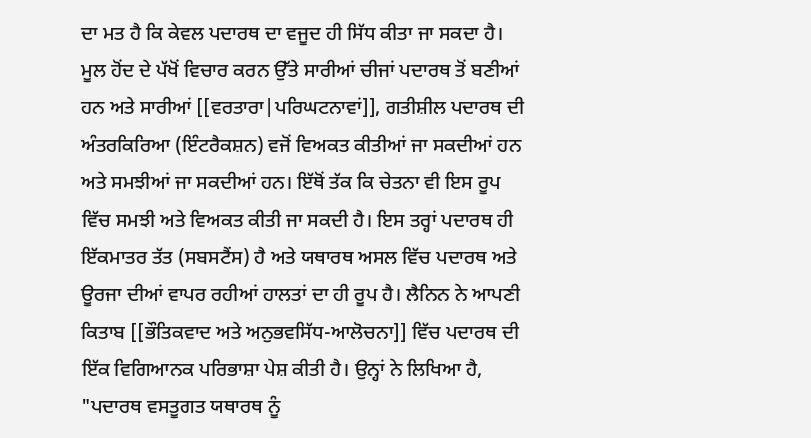ਦਾ ਮਤ ਹੈ ਕਿ ਕੇਵਲ ਪਦਾਰਥ ਦਾ ਵਜੂਦ ਹੀ ਸਿੱਧ ਕੀਤਾ ਜਾ ਸਕਦਾ ਹੈ। ਮੂਲ ਹੋਂਦ ਦੇ ਪੱਖੋਂ ਵਿਚਾਰ ਕਰਨ ਉੱਤੇ ਸਾਰੀਆਂ ਚੀਜਾਂ ਪਦਾਰਥ ਤੋਂ ਬਣੀਆਂ ਹਨ ਅਤੇ ਸਾਰੀਆਂ [[ਵਰਤਾਰਾ|ਪਰਿਘਟਨਾਵਾਂ]], ਗਤੀਸ਼ੀਲ ਪਦਾਰਥ ਦੀ ਅੰਤਰਕਿਰਿਆ (ਇੰਟਰੈਕਸ਼ਨ) ਵਜੋਂ ਵਿਅਕਤ ਕੀਤੀਆਂ ਜਾ ਸਕਦੀਆਂ ਹਨ ਅਤੇ ਸਮਝੀਆਂ ਜਾ ਸਕਦੀਆਂ ਹਨ। ਇੱਥੋਂ ਤੱਕ ਕਿ ਚੇਤਨਾ ਵੀ ਇਸ ਰੂਪ ਵਿੱਚ ਸਮਝੀ ਅਤੇ ਵਿਅਕਤ ਕੀਤੀ ਜਾ ਸਕਦੀ ਹੈ। ਇਸ ਤਰ੍ਹਾਂ ਪਦਾਰਥ ਹੀ ਇੱਕਮਾਤਰ ਤੱਤ (ਸਬਸਟੈਂਸ) ਹੈ ਅਤੇ ਯਥਾਰਥ ਅਸਲ ਵਿੱਚ ਪਦਾਰਥ ਅਤੇ ਊਰਜਾ ਦੀਆਂ ਵਾਪਰ ਰਹੀਆਂ ਹਾਲਤਾਂ ਦਾ ਹੀ ਰੂਪ ਹੈ। ਲੈਨਿਨ ਨੇ ਆਪਣੀ ਕਿਤਾਬ [[ਭੌਤਿਕਵਾਦ ਅਤੇ ਅਨੁਭਵਸਿੱਧ-ਆਲੋਚਨਾ]] ਵਿੱਚ ਪਦਾਰਥ ਦੀ ਇੱਕ ਵਿਗਿਆਨਕ ਪਰਿਭਾਸ਼ਾ ਪੇਸ਼ ਕੀਤੀ ਹੈ। ਉਨ੍ਹਾਂ ਨੇ ਲਿਖਿਆ ਹੈ, "ਪਦਾਰਥ ਵਸਤੂਗਤ ਯਥਾਰਥ ਨੂੰ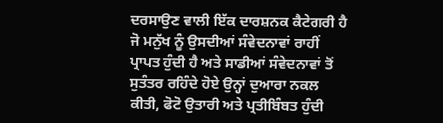ਦਰਸਾਉਣ ਵਾਲੀ ਇੱਕ ਦਾਰਸ਼ਨਕ ਕੈਟੇਗਰੀ ਹੈ ਜੋ ਮਨੁੱਖ ਨੂੰ ਉਸਦੀਆਂ ਸੰਵੇਦਨਾਵਾਂ ਰਾਹੀਂ ਪ੍ਰਾਪਤ ਹੁੰਦੀ ਹੈ ਅਤੇ ਸਾਡੀਆਂ ਸੰਵੇਦਨਾਵਾਂ ਤੋਂ ਸੁਤੰਤਰ ਰਹਿੰਦੇ ਹੋਏ ਉਨ੍ਹਾਂ ਦੁਆਰਾ ਨਕਲ ਕੀਤੀ, ਫੋਟੋ ਉਤਾਰੀ ਅਤੇ ਪ੍ਰਤੀਬਿੰਬਤ ਹੁੰਦੀ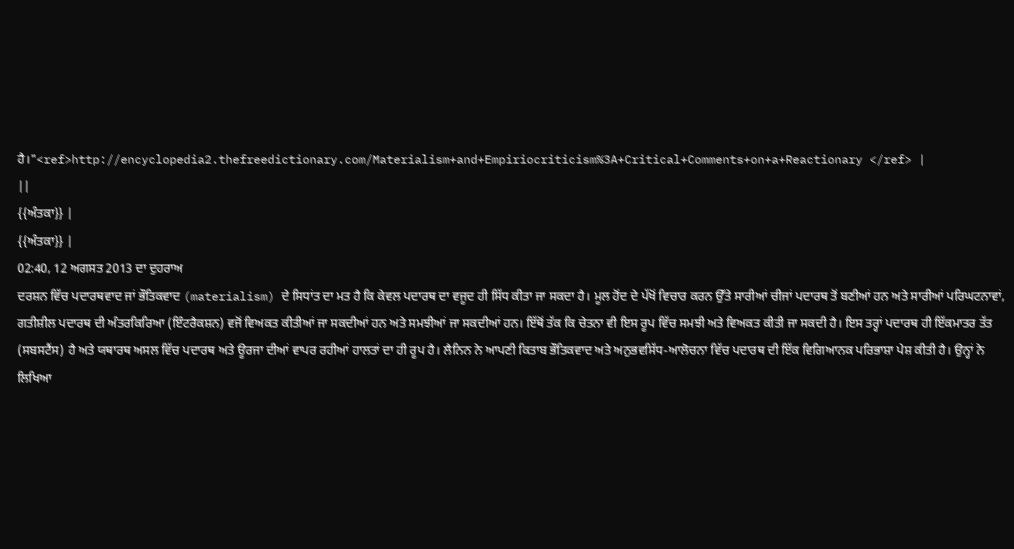ਹੈ।"<ref>http://encyclopedia2.thefreedictionary.com/Materialism+and+Empiriocriticism%3A+Critical+Comments+on+a+Reactionary </ref> |
||
{{ਅੰਤਕਾ}} |
{{ਅੰਤਕਾ}} |
02:40, 12 ਅਗਸਤ 2013 ਦਾ ਦੁਹਰਾਅ
ਦਰਸ਼ਨ ਵਿੱਚ ਪਦਾਰਥਵਾਦ ਜਾਂ ਭੌਤਿਕਵਾਦ (materialism) ਦੇ ਸਿਧਾਂਤ ਦਾ ਮਤ ਹੈ ਕਿ ਕੇਵਲ ਪਦਾਰਥ ਦਾ ਵਜੂਦ ਹੀ ਸਿੱਧ ਕੀਤਾ ਜਾ ਸਕਦਾ ਹੈ। ਮੂਲ ਹੋਂਦ ਦੇ ਪੱਖੋਂ ਵਿਚਾਰ ਕਰਨ ਉੱਤੇ ਸਾਰੀਆਂ ਚੀਜਾਂ ਪਦਾਰਥ ਤੋਂ ਬਣੀਆਂ ਹਨ ਅਤੇ ਸਾਰੀਆਂ ਪਰਿਘਟਨਾਵਾਂ, ਗਤੀਸ਼ੀਲ ਪਦਾਰਥ ਦੀ ਅੰਤਰਕਿਰਿਆ (ਇੰਟਰੈਕਸ਼ਨ) ਵਜੋਂ ਵਿਅਕਤ ਕੀਤੀਆਂ ਜਾ ਸਕਦੀਆਂ ਹਨ ਅਤੇ ਸਮਝੀਆਂ ਜਾ ਸਕਦੀਆਂ ਹਨ। ਇੱਥੋਂ ਤੱਕ ਕਿ ਚੇਤਨਾ ਵੀ ਇਸ ਰੂਪ ਵਿੱਚ ਸਮਝੀ ਅਤੇ ਵਿਅਕਤ ਕੀਤੀ ਜਾ ਸਕਦੀ ਹੈ। ਇਸ ਤਰ੍ਹਾਂ ਪਦਾਰਥ ਹੀ ਇੱਕਮਾਤਰ ਤੱਤ (ਸਬਸਟੈਂਸ) ਹੈ ਅਤੇ ਯਥਾਰਥ ਅਸਲ ਵਿੱਚ ਪਦਾਰਥ ਅਤੇ ਊਰਜਾ ਦੀਆਂ ਵਾਪਰ ਰਹੀਆਂ ਹਾਲਤਾਂ ਦਾ ਹੀ ਰੂਪ ਹੈ। ਲੈਨਿਨ ਨੇ ਆਪਣੀ ਕਿਤਾਬ ਭੌਤਿਕਵਾਦ ਅਤੇ ਅਨੁਭਵਸਿੱਧ-ਆਲੋਚਨਾ ਵਿੱਚ ਪਦਾਰਥ ਦੀ ਇੱਕ ਵਿਗਿਆਨਕ ਪਰਿਭਾਸ਼ਾ ਪੇਸ਼ ਕੀਤੀ ਹੈ। ਉਨ੍ਹਾਂ ਨੇ ਲਿਖਿਆ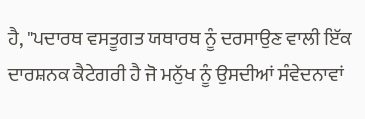ਹੈ, "ਪਦਾਰਥ ਵਸਤੂਗਤ ਯਥਾਰਥ ਨੂੰ ਦਰਸਾਉਣ ਵਾਲੀ ਇੱਕ ਦਾਰਸ਼ਨਕ ਕੈਟੇਗਰੀ ਹੈ ਜੋ ਮਨੁੱਖ ਨੂੰ ਉਸਦੀਆਂ ਸੰਵੇਦਨਾਵਾਂ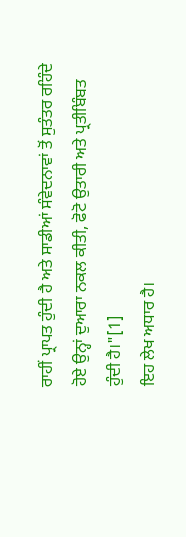ਰਾਹੀਂ ਪ੍ਰਾਪਤ ਹੁੰਦੀ ਹੈ ਅਤੇ ਸਾਡੀਆਂ ਸੰਵੇਦਨਾਵਾਂ ਤੋਂ ਸੁਤੰਤਰ ਰਹਿੰਦੇ ਹੋਏ ਉਨ੍ਹਾਂ ਦੁਆਰਾ ਨਕਲ ਕੀਤੀ, ਫੋਟੋ ਉਤਾਰੀ ਅਤੇ ਪ੍ਰਤੀਬਿੰਬਤ ਹੁੰਦੀ ਹੈ।"[1]
ਇਹ ਲੇਖ ਅਧਾਰ ਹੈ।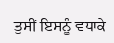ਤੁਸੀਂ ਇਸਨੂੰ ਵਧਾਕੇ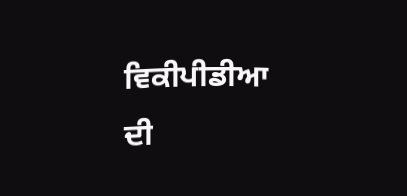ਵਿਕੀਪੀਡੀਆ ਦੀ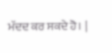ਮੱਦਦ ਕਰ ਸਕਦੇ ਹੋ। |